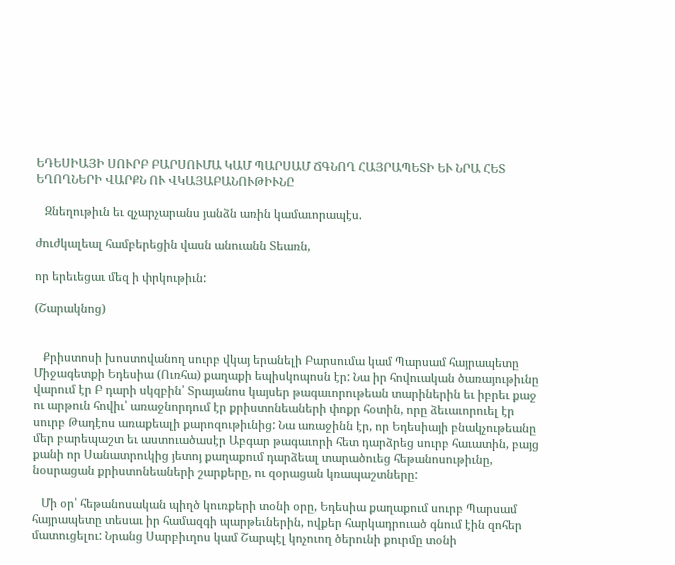ԵԴԵՍԻԱՅԻ ՍՈՒՐԲ ԲԱՐՍՈՒՄԱ ԿԱՄ ՊԱՐՍԱՄ ՃԳՆՈՂ ՀԱՅՐԱՊԵՏԻ ԵՒ ՆՐԱ ՀԵՏ ԵՂՈՂՆԵՐԻ ՎԱՐՔՆ ՈՒ ՎԿԱՅԱԲԱՆՈՒԹԻՒՆԸ

   Զնեղութիւն եւ զչարչարանս յանձն առին կամաւորապէս.

ժուժկալեալ համբերեցին վասն անուանն Տեառն,

որ երեւեցաւ մեզ ի փրկութիւն:

(Շարակնոց)


   Քրիստոսի խոստովանող սուրբ վկայ երանելի Բարսումա կամ Պարսամ հայրապետը Միջագետքի Եդեսիա (Ուռհա) քաղաքի եպիսկոպոսն էր: Նա իր հովուական ծառայութիւնը վարում էր Բ դարի սկզբին՝ Տրայանոս կայսեր թագաւորութեան տարիներին եւ իբրեւ քաջ ու արթուն հովիւ՝ առաջնորդում էր քրիստոնեաների փոքր հօտին, որը ձեւաւորուել էր սուրբ Թադէոս առաքեալի քարոզութիւնից: Նա առաջինն էր, որ Եդեսիայի բնակչութեանը մեր բարեպաշտ եւ աստուածասէր Աբգար թագաւորի հետ դարձրեց սուրբ հաւատին, բայց քանի որ Սանատրուկից յետոյ քաղաքում դարձեալ տարածուեց հեթանոսութիւնը, նօսրացան քրիստոնեաների շարքերը, ու զօրացան կռապաշտները:

   Մի օր՝ հեթանոսական պիղծ կուռքերի տօնի օրը, Եդեսիա քաղաքում սուրբ Պարսամ հայրապետը տեսաւ իր համազգի պարթեւներին, ովքեր հարկադրուած գնում էին զոհեր մատուցելու: Նրանց Սարբիւղոս կամ Շարպէլ կոչուող ծերունի քուրմը տօնի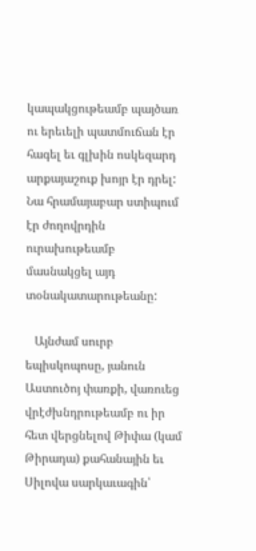կապակցութեամբ պայծառ ու երեւելի պատմուճան էր հագել եւ գլխին ոսկեզարդ արքայաշուք խոյր էր դրել: Նա հրամայաբար ստիպում էր ժողովրդին ուրախութեամբ մասնակցել այդ տօնակատարութեանը:

   Այնժամ սուրբ եպիսկոպոսը, յանուն Աստուծոյ փառքի, վառուեց վրէժխնդրութեամբ ու իր հետ վերցնելով Թիփա (կամ Թիրադա) քահանային եւ Սիլովա սարկաւագին՝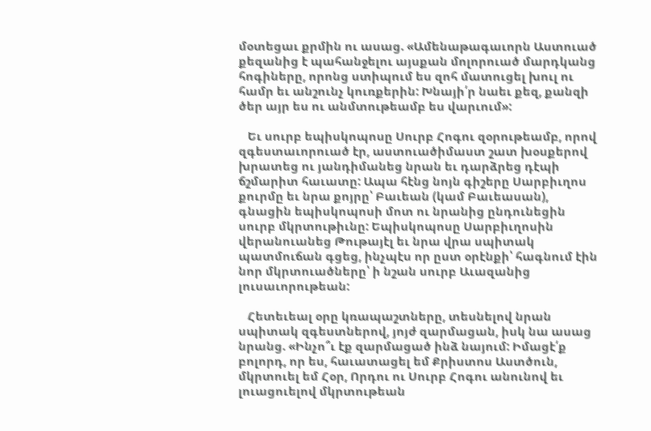մօտեցաւ քրմին ու ասաց. «Ամենաթագաւորն Աստուած քեզանից է պահանջելու այսքան մոլորուած մարդկանց հոգիները, որոնց ստիպում ես զոհ մատուցել խուլ ու համր եւ անշունչ կուռքերին: Խնայի՛ր նաեւ քեզ, քանզի ծեր այր ես ու անմտութեամբ ես վարւում»:

   Եւ սուրբ եպիսկոպոսը Սուրբ Հոգու զօրութեամբ, որով զգեստաւորուած էր, աստուածիմաստ շատ խօսքերով խրատեց ու յանդիմանեց նրան եւ դարձրեց դէպի ճշմարիտ հաւատը: Ապա հէնց նոյն գիշերը Սարբիւղոս քուրմը եւ նրա քոյրը՝ Բաւեան (կամ Բաւեասան), գնացին եպիսկոպոսի մոտ ու նրանից ընդունեցին սուրբ մկրտութիւնը: Եպիսկոպոսը Սարբիւղոսին վերանուանեց Թութայէլ եւ նրա վրա սպիտակ պատմուճան գցեց, ինչպէս որ ըստ օրէնքի՝ հագնում էին նոր մկրտուածները՝ ի նշան սուրբ Աւազանից լուսաւորութեան:

   Հետեւեալ օրը կռապաշտները, տեսնելով նրան սպիտակ զգեստներով, յոյժ զարմացան, իսկ նա ասաց նրանց. «Ինչո՞ւ էք զարմացած ինձ նայում: Իմացէ՛ք բոլորդ, որ ես, հաւատացել եմ Քրիստոս Աստծուն, մկրտուել եմ Հօր, Որդու ու Սուրբ Հոգու անունով եւ լուացուելով մկրտութեան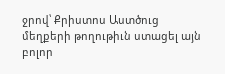ջրով՝ Քրիստոս Աստծուց մեղքերի թողութիւն ստացել այն բոլոր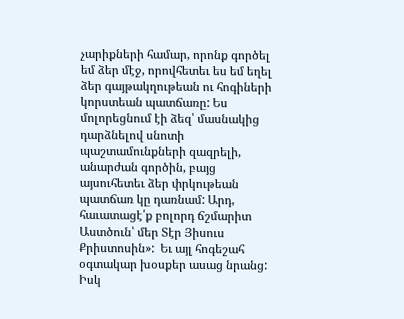չարիքների համար, որոնք գործել եմ ձեր մէջ, որովհետեւ ես եմ եղել ձեր գայթակղութեան ու հոգիների կորստեան պատճառը: Ես մոլորեցնում էի ձեզ՝ մասնակից դարձնելով սնոտի պաշտամունքների զազրելի, անարժան գործին, բայց այսուհետեւ ձեր փրկութեան պատճառ կը դառնամ: Արդ, հաւատացէ՛ք բոլորդ ճշմարիտ Աստծուն՝ մեր Տէր Յիսուս Քրիստոսին»:  Եւ այլ հոգեշահ օգտակար խօսքեր ասաց նրանց: Իսկ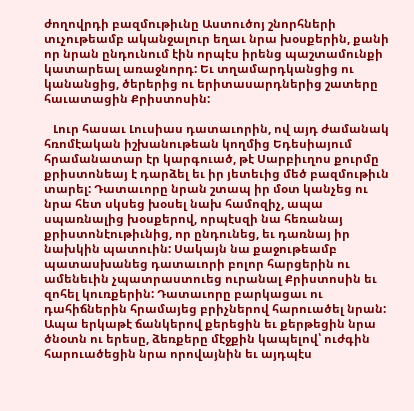ժողովրդի բազմութիւնը Աստուծոյ շնորհների տւչութեամբ ականջալուր եղաւ նրա խօսքերին, քանի որ նրան ընդունում էին որպէս իրենց պաշտամունքի կատարեալ առաջնորդ: Եւ տղամարդկանցից ու կանանցից, ծերերից ու երիտասարդներից շատերը հաւատացին Քրիստոսին:

   Լուր հասաւ Լուսիաս դատաւորին, ով այդ ժամանակ հռոմէական իշխանութեան կողմից Եդեսիայում հրամանատար էր կարգուած, թէ Սարբիւղոս քուրմը քրիստոնեայ է դարձել եւ իր յետեւից մեծ բազմութիւն տարել: Դատաւորը նրան շտապ իր մօտ կանչեց ու նրա հետ սկսեց խօսել նախ համոզիչ, ապա սպառնալից խօսքերով, որպէսզի նա հեռանայ քրիստոնէութիւնից, որ ընդունեց, եւ դառնայ իր նախկին պատուին: Սակայն նա քաջութեամբ պատասխանեց դատաւորի բոլոր հարցերին ու ամենեւին չպատրաստուեց ուրանալ Քրիստոսին եւ զոհել կուռքերին: Դատաւորը բարկացաւ ու դահիճներին հրամայեց բրիչներով հարուածել նրան: Ապա երկաթէ ճանկերով քերեցին եւ քերթեցին նրա ծնօտն ու երեսը, ձեռքերը մէջքին կապելով՝ ուժգին հարուածեցին նրա որովայնին եւ այդպէս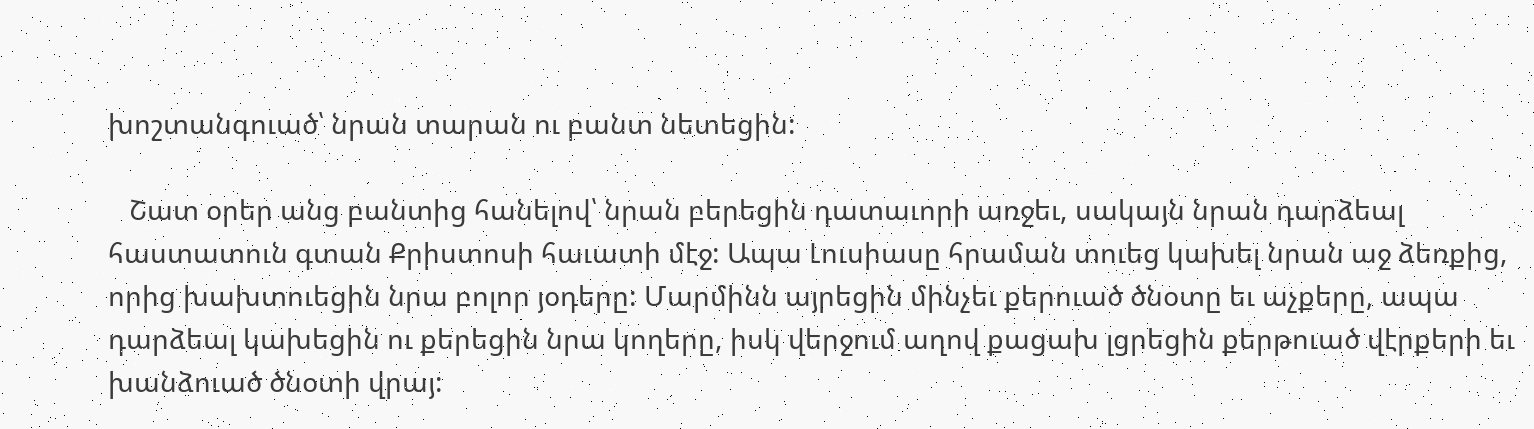խոշտանգուած՝ նրան տարան ու բանտ նետեցին:

   Շատ օրեր անց բանտից հանելով՝ նրան բերեցին դատաւորի առջեւ, սակայն նրան դարձեալ հաստատուն գտան Քրիստոսի հաւատի մէջ: Ապա Լուսիասը հրաման տուեց կախել նրան աջ ձեռքից, որից խախտուեցին նրա բոլոր յօդերը: Մարմինն այրեցին մինչեւ քերուած ծնօտը եւ աչքերը, ապա դարձեալ կախեցին ու քերեցին նրա կողերը, իսկ վերջում աղով քացախ լցրեցին քերթուած վէրքերի եւ խանձուած ծնօտի վրայ: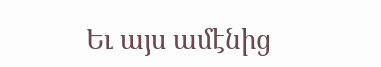Եւ այս ամէնից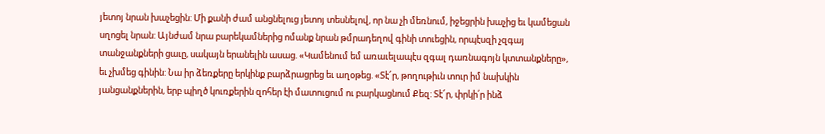յետոյ նրան խաչեցին: Մի քանի ժամ անցնելուց յետոյ տեսնելով, որ նա չի մեռնում, իջեցրին խաչից եւ կամեցան սղոցել նրան: Այնժամ նրա բարեկամներից ոմանք նրան թմրադեղով գինի տուեցին, որպէսզի չզգայ տանջանքների ցաւը, սակայն երանելին ասաց. «Կամենում եմ առաւելապէս զգալ դառնագոյն կտտանքները», եւ չխմեց գինին: Նա իր ձեռքերը երկինք բարձրացրեց եւ աղօթեց. «Տէ՜ր, թողութիւն տուր իմ նախկին յանցանքներին, երբ պիղծ կուռքերին զոհեր էի մատուցում ու բարկացնում Քեզ: Տէ՜ր, փրկի՛ր ինձ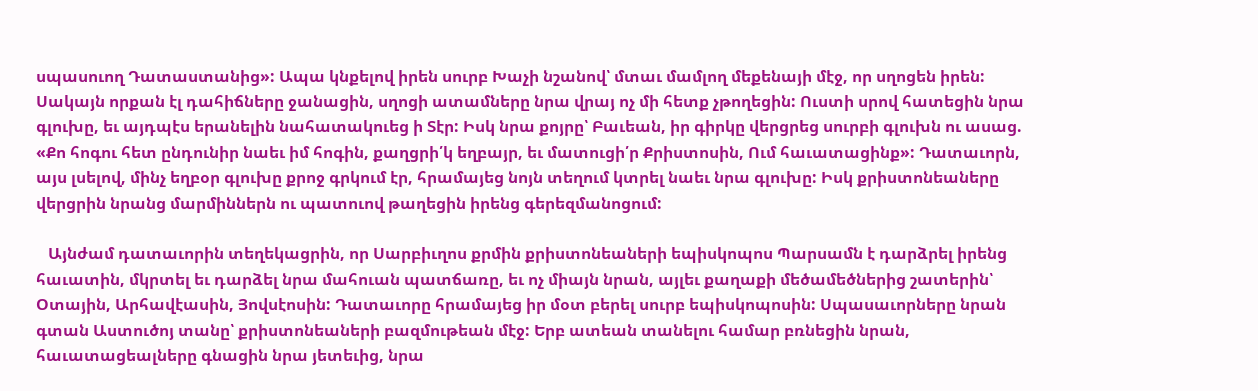սպասուող Դատաստանից»: Ապա կնքելով իրեն սուրբ Խաչի նշանով՝ մտաւ մամլող մեքենայի մէջ, որ սղոցեն իրեն: Սակայն որքան էլ դահիճները ջանացին, սղոցի ատամները նրա վրայ ոչ մի հետք չթողեցին: Ուստի սրով հատեցին նրա գլուխը, եւ այդպէս երանելին նահատակուեց ի Տէր: Իսկ նրա քոյրը՝ Բաւեան, իր գիրկը վերցրեց սուրբի գլուխն ու ասաց. «Քո հոգու հետ ընդունիր նաեւ իմ հոգին, քաղցրի՛կ եղբայր, եւ մատուցի՛ր Քրիստոսին, Ում հաւատացինք»: Դատաւորն, այս լսելով, մինչ եղբօր գլուխը քրոջ գրկում էր, հրամայեց նոյն տեղում կտրել նաեւ նրա գլուխը: Իսկ քրիստոնեաները վերցրին նրանց մարմիններն ու պատուով թաղեցին իրենց գերեզմանոցում:

   Այնժամ դատաւորին տեղեկացրին, որ Սարբիւղոս քրմին քրիստոնեաների եպիսկոպոս Պարսամն է դարձրել իրենց հաւատին, մկրտել եւ դարձել նրա մահուան պատճառը, եւ ոչ միայն նրան, այլեւ քաղաքի մեծամեծներից շատերին՝ Օտային, Արհավէասին, Յովսէոսին: Դատաւորը հրամայեց իր մօտ բերել սուրբ եպիսկոպոսին: Սպասաւորները նրան գտան Աստուծոյ տանը՝ քրիստոնեաների բազմութեան մէջ: Երբ ատեան տանելու համար բռնեցին նրան, հաւատացեալները գնացին նրա յետեւից, նրա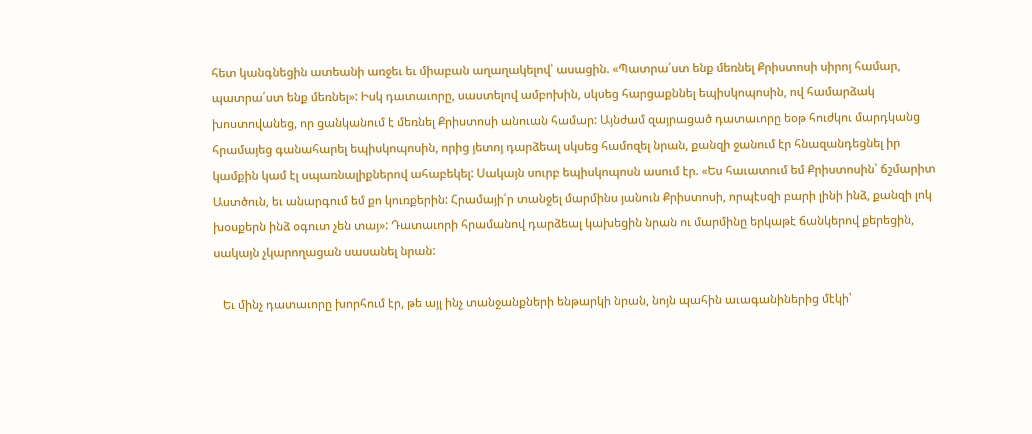հետ կանգնեցին ատեանի առջեւ եւ միաբան աղաղակելով՝ ասացին. «Պատրա՛ստ ենք մեռնել Քրիստոսի սիրոյ համար, պատրա՛ստ ենք մեռնել»: Իսկ դատաւորը, սաստելով ամբոխին, սկսեց հարցաքննել եպիսկոպոսին, ով համարձակ խոստովանեց, որ ցանկանում է մեռնել Քրիստոսի անուան համար: Այնժամ զայրացած դատաւորը եօթ հուժկու մարդկանց հրամայեց գանահարել եպիսկոպոսին, որից յետոյ դարձեալ սկսեց համոզել նրան, քանզի ջանում էր հնազանդեցնել իր կամքին կամ էլ սպառնալիքներով ահաբեկել: Սակայն սուրբ եպիսկոպոսն ասում էր. «Ես հաւատում եմ Քրիստոսին՝ ճշմարիտ Աստծուն, եւ անարգում եմ քո կուռքերին: Հրամայի՛ր տանջել մարմինս յանուն Քրիստոսի, որպէսզի բարի լինի ինձ, քանզի լոկ խօսքերն ինձ օգուտ չեն տայ»: Դատաւորի հրամանով դարձեալ կախեցին նրան ու մարմինը երկաթէ ճանկերով քերեցին, սակայն չկարողացան սասանել նրան:

   Եւ մինչ դատաւորը խորհում էր, թե այլ ինչ տանջանքների ենթարկի նրան, նոյն պահին աւագանիներից մէկի՝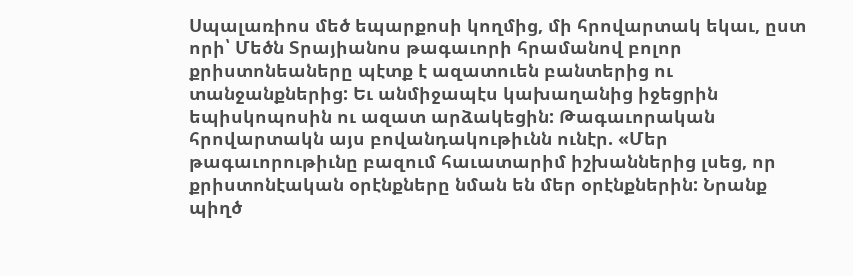Սպալառիոս մեծ եպարքոսի կողմից, մի հրովարտակ եկաւ, ըստ որի՝ Մեծն Տրայիանոս թագաւորի հրամանով բոլոր քրիստոնեաները պէտք է ազատուեն բանտերից ու տանջանքներից: Եւ անմիջապէս կախաղանից իջեցրին եպիսկոպոսին ու ազատ արձակեցին: Թագաւորական հրովարտակն այս բովանդակութիւնն ունէր. «Մեր թագաւորութիւնը բազում հաւատարիմ իշխաններից լսեց, որ քրիստոնէական օրէնքները նման են մեր օրէնքներին: Նրանք պիղծ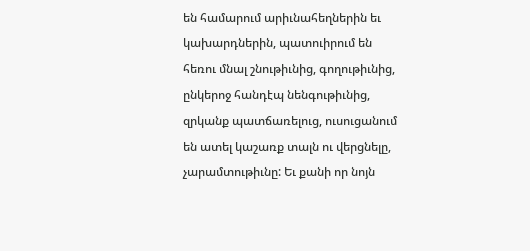են համարում արիւնահեղներին եւ կախարդներին, պատուիրում են հեռու մնալ շնութիւնից, գողութիւնից, ընկերոջ հանդէպ նենգութիւնից, զրկանք պատճառելուց, ուսուցանում են ատել կաշառք տալն ու վերցնելը, չարամտութիւնը: Եւ քանի որ նոյն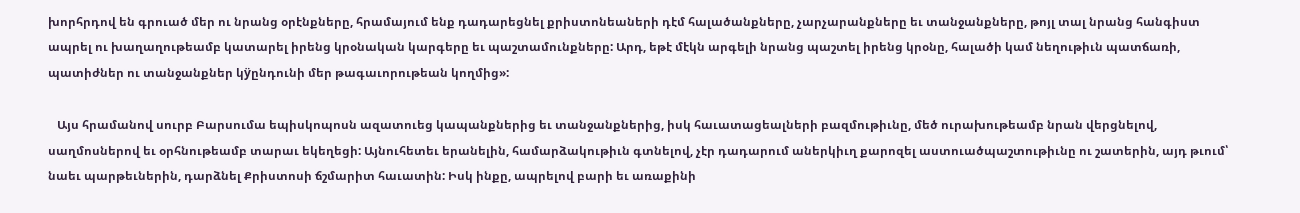խորհրդով են գրուած մեր ու նրանց օրէնքները, հրամայում ենք դադարեցնել քրիստոնեաների դէմ հալածանքները, չարչարանքները եւ տանջանքները, թոյլ տալ նրանց հանգիստ ապրել ու խաղաղութեամբ կատարել իրենց կրօնական կարգերը եւ պաշտամունքները: Արդ, եթէ մէկն արգելի նրանց պաշտել իրենց կրօնը, հալածի կամ նեղութիւն պատճառի, պատիժներ ու տանջանքներ կÿընդունի մեր թագաւորութեան կողմից»:

   Այս հրամանով սուրբ Բարսումա եպիսկոպոսն ազատուեց կապանքներից եւ տանջանքներից, իսկ հաւատացեալների բազմութիւնը, մեծ ուրախութեամբ նրան վերցնելով, սաղմոսներով եւ օրհնութեամբ տարաւ եկեղեցի: Այնուհետեւ երանելին, համարձակութիւն գտնելով, չէր դադարում աներկիւղ քարոզել աստուածպաշտութիւնը ու շատերին, այդ թւում՝ նաեւ պարթեւներին, դարձնել Քրիստոսի ճշմարիտ հաւատին: Իսկ ինքը, ապրելով բարի եւ առաքինի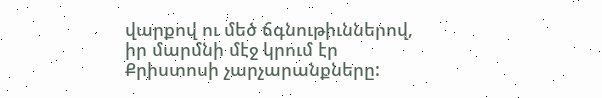վարքով ու մեծ ճգնութիւններով, իր մարմնի մէջ կրում էր Քրիստոսի չարչարանքները: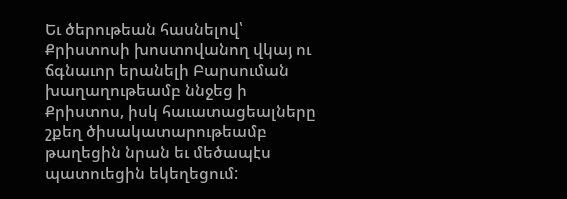Եւ ծերութեան հասնելով՝ Քրիստոսի խոստովանող վկայ ու ճգնաւոր երանելի Բարսուման խաղաղութեամբ ննջեց ի Քրիստոս, իսկ հաւատացեալները շքեղ ծիսակատարութեամբ թաղեցին նրան եւ մեծապէս պատուեցին եկեղեցում: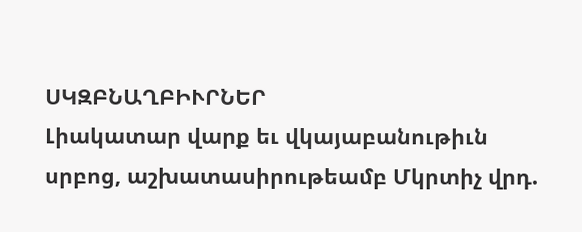ՍԿԶԲՆԱՂԲԻՒՐՆԵՐ
Լիակատար վարք եւ վկայաբանութիւն սրբոց, աշխատասիրութեամբ Մկրտիչ վրդ.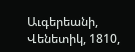Աւգերեանի, Վենետիկ, 1810,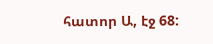հատոր Ա, էջ 68: